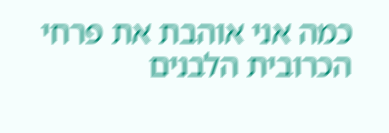כמה אני אוהבת את פרחי הכרובית הלבנים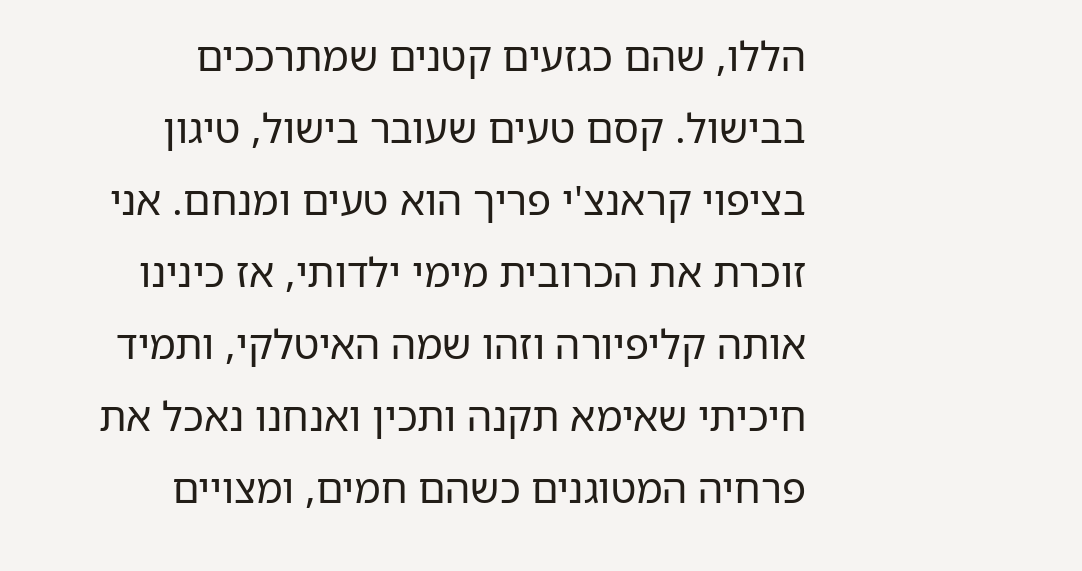הללו, שהם כגזעים קטנים שמתרככים בבישול. קסם טעים שעובר בישול, טיגון בציפוי קראנצ'י פריך הוא טעים ומנחם. אני זוכרת את הכרובית מימי ילדותי, אז כינינו אותה קליפיורה וזהו שמה האיטלקי, ותמיד חיכיתי שאימא תקנה ותכין ואנחנו נאכל את פרחיה המטוגנים כשהם חמים, ומצויים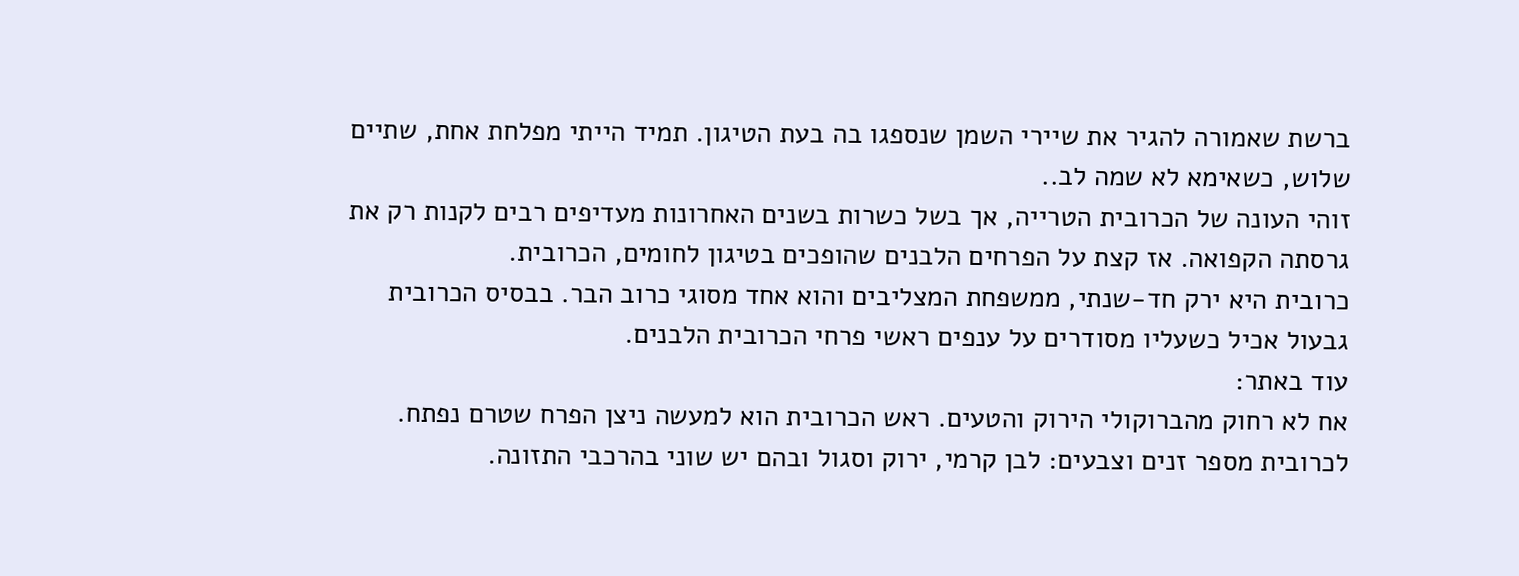ברשת שאמורה להגיר את שיירי השמן שנספגו בה בעת הטיגון. תמיד הייתי מפלחת אחת, שתיים שלוש, כשאימא לא שמה לב..
זוהי העונה של הכרובית הטרייה, אך בשל כשרות בשנים האחרונות מעדיפים רבים לקנות רק את גרסתה הקפואה. אז קצת על הפרחים הלבנים שהופכים בטיגון לחומים, הכרובית.
כרובית היא ירק חד-שנתי, ממשפחת המצליבים והוא אחד מסוגי כרוב הבר. בבסיס הכרובית גבעול אכיל כשעליו מסודרים על ענפים ראשי פרחי הכרובית הלבנים.
עוד באתר:
אח לא רחוק מהברוקולי הירוק והטעים. ראש הכרובית הוא למעשה ניצן הפרח שטרם נפתח.
לכרובית מספר זנים וצבעים: לבן קרמי, ירוק וסגול ובהם יש שוני בהרכבי התזונה.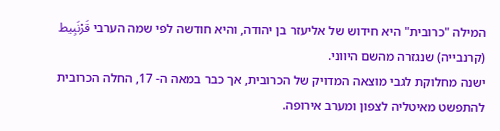המילה "כרובית" היא חידוש של אליעזר בן יהודה, והיא חודשה לפי שמה הערבי قَرْنَبِيط (קרנבייה) שנגזרה מהשם היווני.
ישנה מחלוקת לגבי מוצאה המדויק של הכרובית, אך כבר במאה ה- 17, החלה הכרובית להתפשט מאיטליה לצפון ומערב אירופה.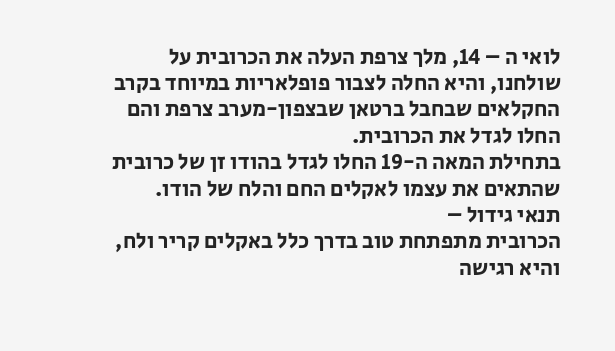לואי ה – 14, מלך צרפת העלה את הכרובית על שולחנו, והיא החלה לצבור פופלאריות במיוחד בקרב החקלאים שבחבל ברטאן שבצפון-מערב צרפת והם החלו לגדל את הכרובית.
בתחילת המאה ה-19 החלו לגדל בהודו זן של כרובית שהתאים את עצמו לאקלים החם והלח של הודו.
תנאי גידול –
הכרובית מתפתחת טוב בדרך כלל באקלים קריר ולח, והיא רגישה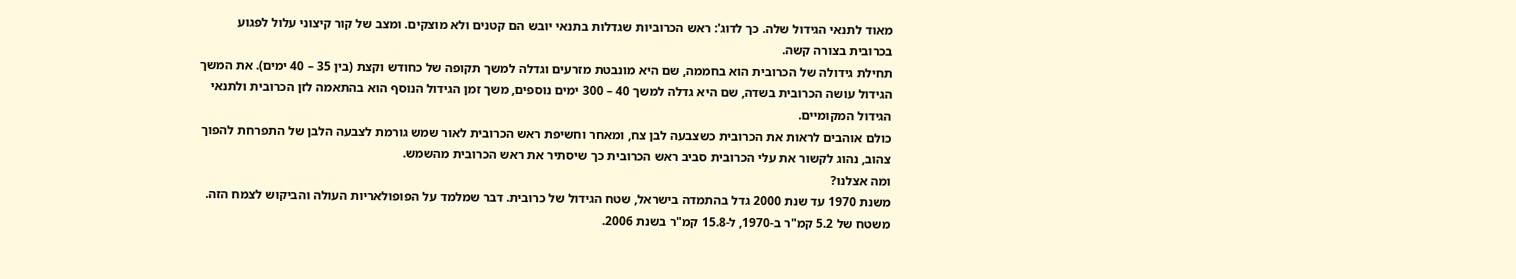מאוד לתנאי הגידול שלה. כך לדוג': ראש הכרוביות שגדלות בתנאי יובש הם קטנים ולא מוצקים. ומצב של קור קיצוני עלול לפגוע בכרובית בצורה קשה.
תחילת גידולה של הכרובית הוא בחממה, שם היא מונבטת מזרעים וגדלה למשך תקופה של כחודש וקצת (בין 35 – 40 ימים). את המשך הגידול עושה הכרובית בשדה, שם היא גדלה למשך 40 – 300 ימים נוספים, משך זמן הגידול הנוסף הוא בהתאמה לזן הכרובית ולתנאי הגידול המקומיים.
כולם אוהבים לראות את הכרובית כשצבעה לבן צח, ומאחר וחשיפת ראש הכרובית לאור שמש גורמת לצבעה הלבן של התפרחת להפוך צהוב, נהוג לקשור את עלי הכרובית סביב ראש הכרובית כך שיסתיר את ראש הכרובית מהשמש.
ומה אצלנו?
משנת 1970 עד שנת 2000 גדל בהתמדה בישראל, שטח הגידול של כרובית. דבר שמלמד על הפופולאריות העולה והביקוש לצמח הזה. משטח של 5.2 קמ"ר ב-1970, ל-15.8 קמ"ר בשנת 2006.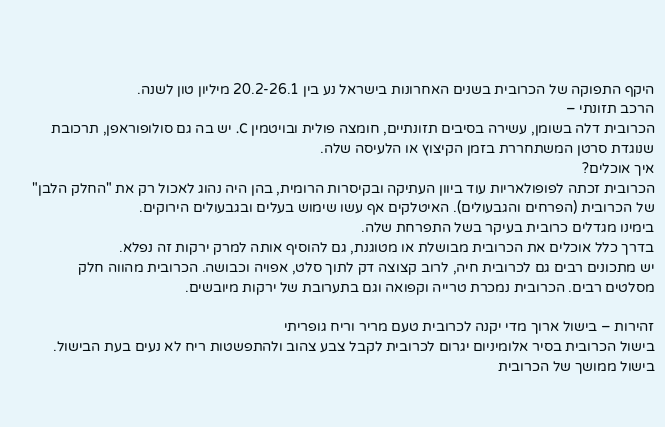היקף התפוקה של הכרובית בשנים האחרונות בישראל נע בין 20.2-26.1 מיליון טון לשנה.
הרכב תזונתי –
הכרובית דלה בשומן, עשירה בסיבים תזונתיים, חומצה פולית ובויטמין C. יש בה גם סולופוראפן, תרכובת שנוגדת סרטן המשתחררת בזמן הקיצוץ או הלעיסה שלה.
איך אוכלים?
הכרובית זכתה לפופולאריות עוד ביוון העתיקה ובקיסרות הרומית, בהן היה נהוג לאכול רק את "החלק הלבן" של הכרובית (הפרחים והגבעולים). האיטלקים אף עשו שימוש בעלים ובגבעולים הירוקים.
בימינו מגדלים כרובית בעיקר בשל התפרחת שלה.
בדרך כלל אוכלים את הכרובית מבושלת או מטוגנת, גם להוסיף אותה למרק ירקות זה נפלא.
יש מתכונים רבים גם לכרובית חיה, לרוב קצוצה דק לתוך סלט, אפויה וכבושה. הכרובית מהווה חלק מסלטים רבים. הכרובית נמכרת טרייה וקפואה וגם בתערובת של ירקות מיובשים.

זהירות – בישול ארוך מדי יקנה לכרובית טעם מריר וריח גופריתי
בישול הכרובית בסיר אלומיניום יגרום לכרובית לקבל צבע צהוב ולהתפשטות ריח לא נעים בעת הבישול. בישול ממושך של הכרובית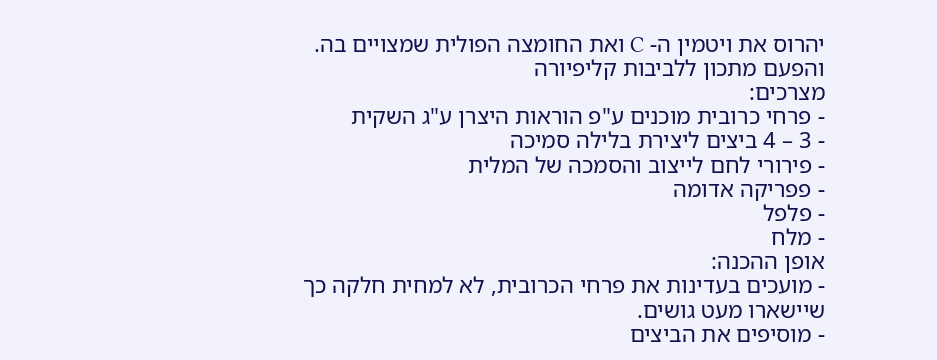יהרוס את ויטמין ה- C ואת החומצה הפולית שמצויים בה.
והפעם מתכון ללביבות קליפיורה
מצרכים:
- פרחי כרובית מוכנים ע"פ הוראות היצרן ע"ג השקית
- 3 – 4 ביצים ליצירת בלילה סמיכה
- פירורי לחם לייצוב והסמכה של המלית
- פפריקה אדומה
- פלפל
- מלח
אופן ההכנה:
- מועכים בעדינות את פרחי הכרובית, לא למחית חלקה כך שיישארו מעט גושים.
- מוסיפים את הביצים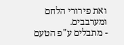ואת פירורי הלחם ומערבבים.
- מתבלים ע"פ הטעם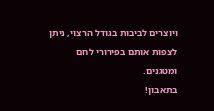ויוצרים לביבות בגודל הרצוי, ניתן לצפות אותם בפירורי לחם ומטגנים.
בתאבון!